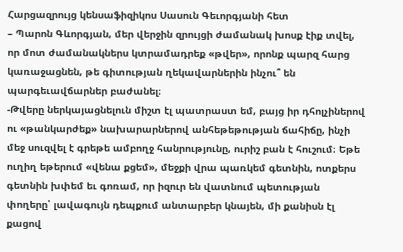Հարցազրույց կենսաֆիզիկոս Սասուն Գեւորգյանի հետ
– Պարոն Գևորգյան, մեր վերջին զրույցի ժամանակ խոսք էիք տվել, որ մոտ ժամանակներս կտրամադրեք «թվեր», որոնք պարզ հարց կառաջացնեն, թե գիտության ղեկավարներին ինչու՞ են պարգեւավճարներ բաժանել։
-Թվերը ներկայացնելուն միշտ էլ պատրաստ եմ, բայց իր դհոլչիներով ու «թանկարժեք» նախարարներով անհեթեթության ճահիճը, ինչի մեջ սուզվել է գրեթե ամբողջ հանրությունը, ուրիշ բան է հուշում։ Եթե ուղիղ եթերում «վենա քցեմ», մեջքի վրա պառկեմ գետնին, ոտքերս գետնին խփեմ եւ գոռամ, որ իզուր են վատնում պետության փողերը՝ լավագույն դեպքում անտարբեր կնայեն, մի քանիսն էլ քացով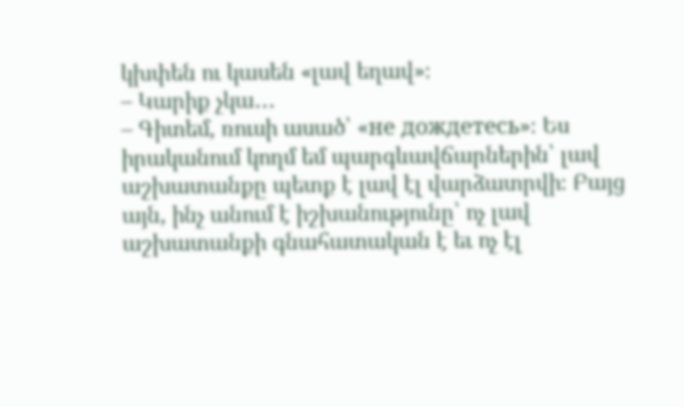կխփեն ու կասեն «լավ եղավ»։
– Կարիք չկա․․․
– Գիտեմ, ռուսի ասած՝ «не дождетесь»։ Ես իրականում կողմ եմ պարգևավճարներին՝ լավ աշխատանքը պետք է լավ էլ վարձատրվի։ Բայց այն, ինչ անում է իշխանությունը՝ ոչ լավ աշխատանքի գնահատական է եւ ոչ էլ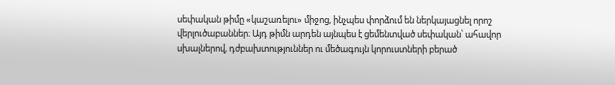սեփական թիմը «կաշառելու» միջոց, ինչպես փորձում են ներկայացնել որոշ վերլուծաբաններ։ Այդ թիմն արդեն այնպես է ցեմենտված սեփական՝ ահավոր սխալներով, դժբախտություններ ու մեծագույն կորուստների բերած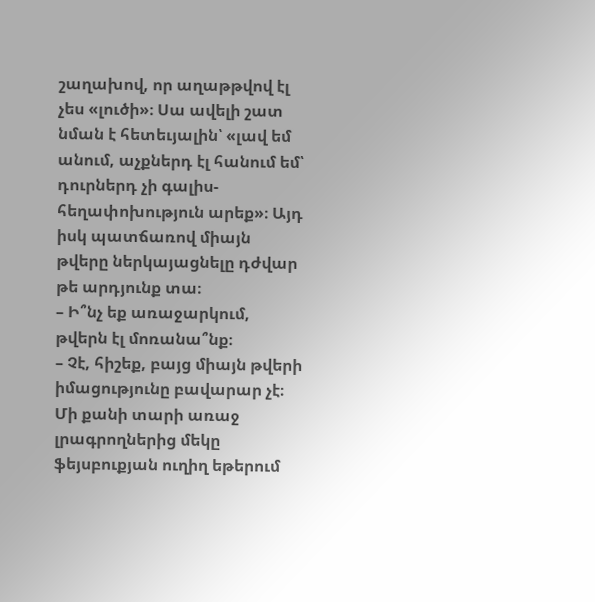շաղախով, որ աղաթթվով էլ չես «լուծի»։ Սա ավելի շատ նման է հետեւյալին՝ «լավ եմ անում, աչքներդ էլ հանում եմ՝ դուրներդ չի գալիս-հեղափոխություն արեք»։ Այդ իսկ պատճառով միայն թվերը ներկայացնելը դժվար թե արդյունք տա։
– Ի՞նչ եք առաջարկում, թվերն էլ մոռանա՞նք։
– Չէ, հիշեք, բայց միայն թվերի իմացությունը բավարար չէ։ Մի քանի տարի առաջ լրագրողներից մեկը ֆեյսբուքյան ուղիղ եթերում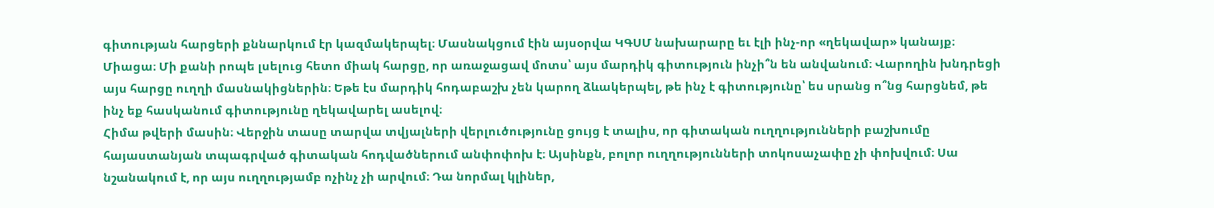գիտության հարցերի քննարկում էր կազմակերպել։ Մասնակցում էին այսօրվա ԿԳՍՄ նախարարը եւ էլի ինչ-որ «ղեկավար» կանայք։ Միացա։ Մի քանի րոպե լսելուց հետո միակ հարցը, որ առաջացավ մոտս՝ այս մարդիկ գիտություն ինչի՞ն են անվանում։ Վարողին խնդրեցի այս հարցը ուղղի մասնակիցներին։ Եթե էս մարդիկ հոդաբաշխ չեն կարող ձևակերպել, թե ինչ է գիտությունը՝ ես սրանց ո՞նց հարցնեմ, թե ինչ եք հասկանում գիտությունը ղեկավարել ասելով։
Հիմա թվերի մասին։ Վերջին տասը տարվա տվյալների վերլուծությունը ցույց է տալիս, որ գիտական ուղղությունների բաշխումը հայաստանյան տպագրված գիտական հոդվածներում անփոփոխ է։ Այսինքն, բոլոր ուղղությունների տոկոսաչափը չի փոխվում։ Սա նշանակում է, որ այս ուղղությամբ ոչինչ չի արվում։ Դա նորմալ կլիներ,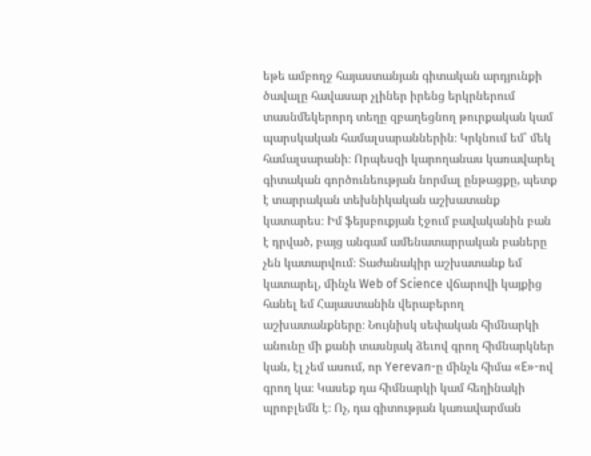եթե ամբողջ հայաստանյան գիտական արդյունքի ծավալը հավասար չլիներ իրենց երկրներում տասնմեկերորդ տեղը զբաղեցնող թուրքական կամ պարսկական համալսարաններին։ Կրկնում եմ՝ մեկ համալսարանի։ Որպեսզի կարողանաս կառավարել գիտական գործունեության նորմալ ընթացքը, պետք է տարրական տեխնիկական աշխատանք կատարես։ Իմ ֆեյսբուքյան էջում բավականին բան է դրված, բայց անգամ ամենատարրական բաները չեն կատարվում։ Տաժանակիր աշխատանք եմ կատարել, մինչև Web of Science վճարովի կայքից հանել եմ Հայաստանին վերաբերող աշխատանքները։ Նույնիսկ սեփական հիմնարկի անունը մի քանի տասնյակ ձեւով գրող հիմնարկներ կան, էլ չեմ ասում, որ Yerevan-ը մինչև հիմա «E»-ով գրող կա։ Կասեք դա հիմնարկի կամ հեղինակի պրոբլեմն է։ Ոչ, դա գիտության կառավարման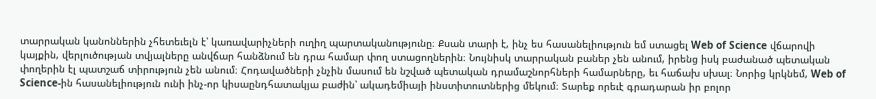տարրական կանոններին չհետեւելն է՝ կառավարիչների ուղիղ պարտականությունը։ Քսան տարի է, ինչ ես հասանելիություն եմ ստացել Web of Science վճարովի կայքին, վերլուծության տվյալները անվճար հանձնում են դրա համար փող ստացողներին։ Նույնիսկ տարրական բաներ չեն անում, իրենց իսկ բաժանած պետական փողերին էլ պատշաճ տիրություն չեն անում։ Հոդավածների չնչին մասում են նշված պետական դրամաշնորհների համարները, եւ հաճախ սխալ։ Նորից կրկնեմ, Web of Science-ին հասանելիություն ունի ինչ-որ կիսաընդհատակյա բաժին՝ ակադեմիայի ինստիտուտներից մեկում։ Տարեք որեւէ գրադարան իր բոլոր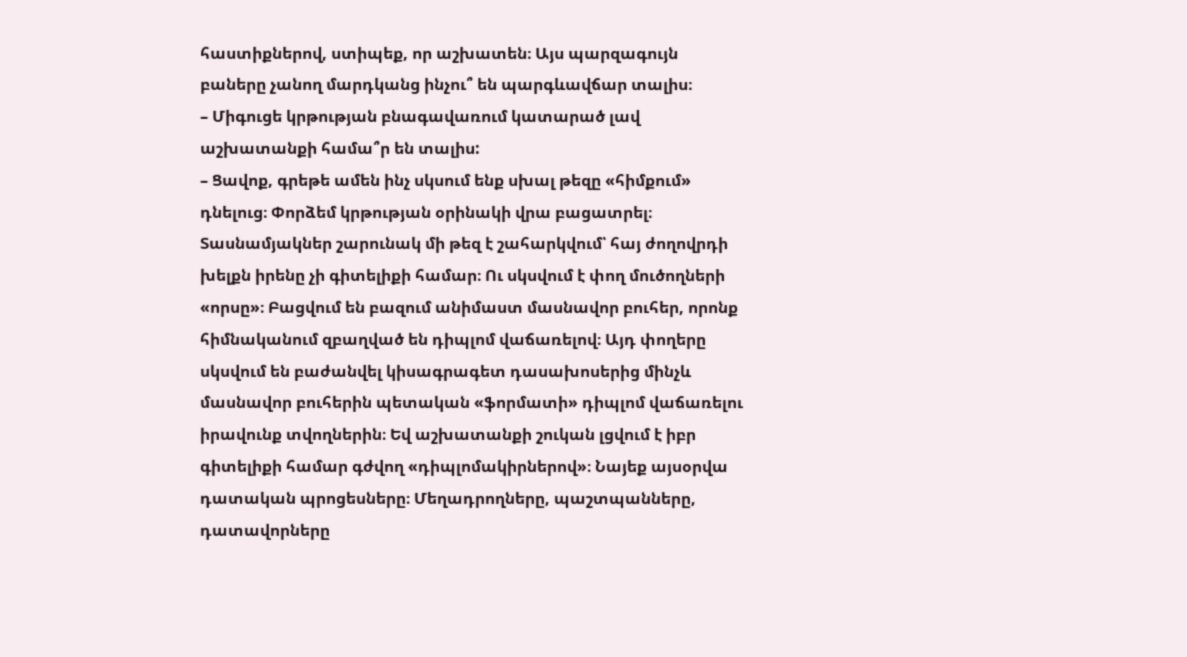հաստիքներով, ստիպեք, որ աշխատեն։ Այս պարզագույն բաները չանող մարդկանց ինչու՞ են պարգևավճար տալիս։
– Միգուցե կրթության բնագավառում կատարած լավ աշխատանքի համա՞ր են տալիս:
– Ցավոք, գրեթե ամեն ինչ սկսում ենք սխալ թեզը «հիմքում» դնելուց։ Փորձեմ կրթության օրինակի վրա բացատրել։ Տասնամյակներ շարունակ մի թեզ է շահարկվում՝ հայ ժողովրդի խելքն իրենը չի գիտելիքի համար։ Ու սկսվում է փող մուծողների «որսը»։ Բացվում են բազում անիմաստ մասնավոր բուհեր, որոնք հիմնականում զբաղված են դիպլոմ վաճառելով։ Այդ փողերը սկսվում են բաժանվել կիսագրագետ դասախոսերից մինչև մասնավոր բուհերին պետական «ֆորմատի» դիպլոմ վաճառելու իրավունք տվողներին։ Եվ աշխատանքի շուկան լցվում է իբր գիտելիքի համար գժվող «դիպլոմակիրներով»։ Նայեք այսօրվա դատական պրոցեսները։ Մեղադրողները, պաշտպանները, դատավորները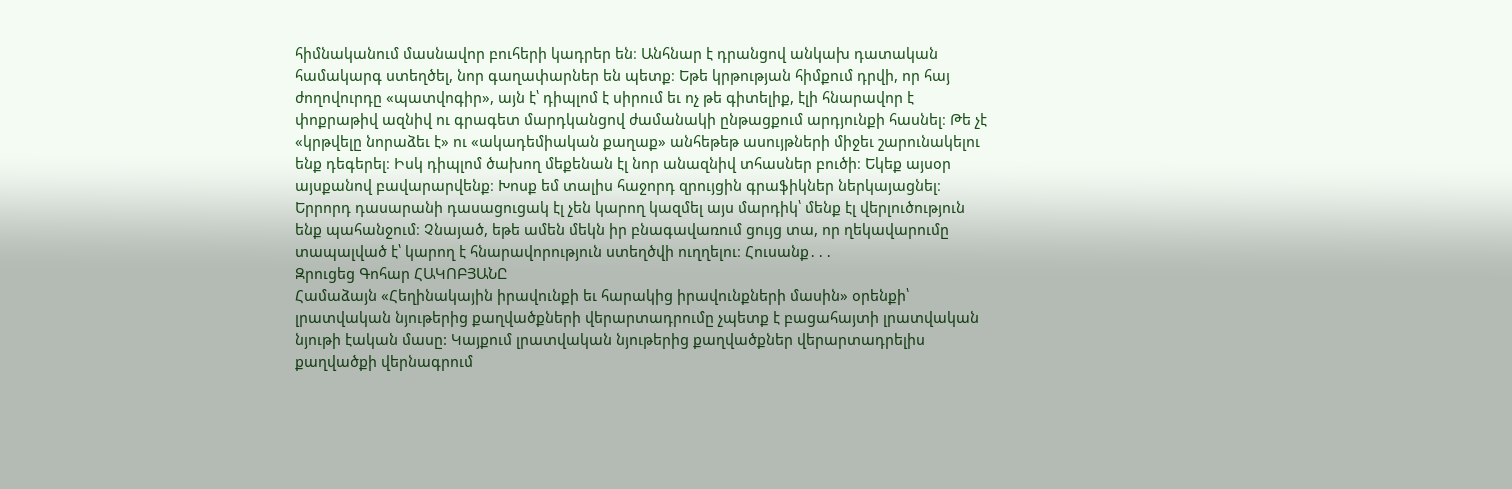հիմնականում մասնավոր բուհերի կադրեր են։ Անհնար է դրանցով անկախ դատական համակարգ ստեղծել, նոր գաղափարներ են պետք։ Եթե կրթության հիմքում դրվի, որ հայ ժողովուրդը «պատվոգիր», այն է՝ դիպլոմ է սիրում եւ ոչ թե գիտելիք, էլի հնարավոր է փոքրաթիվ ազնիվ ու գրագետ մարդկանցով ժամանակի ընթացքում արդյունքի հասնել։ Թե չէ «կրթվելը նորաձեւ է» ու «ակադեմիական քաղաք» անհեթեթ ասույթների միջեւ շարունակելու ենք դեգերել։ Իսկ դիպլոմ ծախող մեքենան էլ նոր անազնիվ տհասներ բուծի։ Եկեք այսօր այսքանով բավարարվենք։ Խոսք եմ տալիս հաջորդ զրույցին գրաֆիկներ ներկայացնել։ Երրորդ դասարանի դասացուցակ էլ չեն կարող կազմել այս մարդիկ՝ մենք էլ վերլուծություն ենք պահանջում։ Չնայած, եթե ամեն մեկն իր բնագավառում ցույց տա, որ ղեկավարումը տապալված է՝ կարող է հնարավորություն ստեղծվի ուղղելու։ Հուսանք․․․
Զրուցեց Գոհար ՀԱԿՈԲՅԱՆԸ
Համաձայն «Հեղինակային իրավունքի եւ հարակից իրավունքների մասին» օրենքի՝ լրատվական նյութերից քաղվածքների վերարտադրումը չպետք է բացահայտի լրատվական նյութի էական մասը: Կայքում լրատվական նյութերից քաղվածքներ վերարտադրելիս քաղվածքի վերնագրում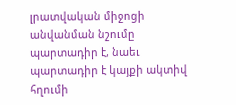լրատվական միջոցի անվանման նշումը պարտադիր է, նաեւ պարտադիր է կայքի ակտիվ հղումի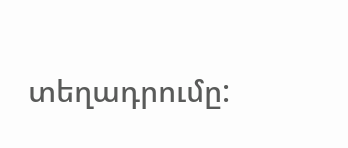տեղադրումը: